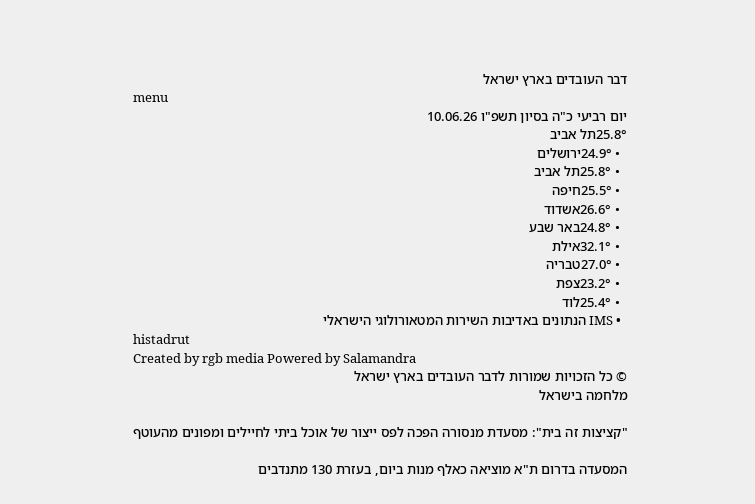דבר העובדים בארץ ישראל
menu
יום רביעי כ"ה בסיון תשפ"ו 10.06.26
25.8°תל אביב
  • 24.9°ירושלים
  • 25.8°תל אביב
  • 25.5°חיפה
  • 26.6°אשדוד
  • 24.8°באר שבע
  • 32.1°אילת
  • 27.0°טבריה
  • 23.2°צפת
  • 25.4°לוד
  • IMS הנתונים באדיבות השירות המטאורולוגי הישראלי
histadrut
Created by rgb media Powered by Salamandra
© כל הזכויות שמורות לדבר העובדים בארץ ישראל
מלחמה בישראל

"קציצות זה בית": מסעדת מנסורה הפכה לפס ייצור של אוכל ביתי לחיילים ומפונים מהעוטף

המסעדה בדרום ת"א מוציאה כאלף מנות ביום, בעזרת 130 מתנדבים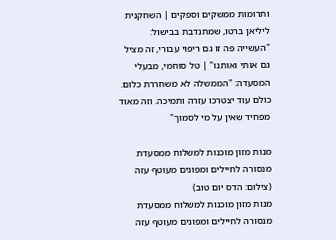ותרומות ממשקים וספקים | השחקנית ליליאן ברטו, שמתנדבת בבישול: "העשייה פה זו גם ריפוי עבורי, זה מציל גם אותי ואותנו" | טל סוחמי, מבעלי המסעדה: "הממשלה לא משחררת כלום. כולם עוד יצטרכו עזרה ותמיכה. וזה מאוד מפחיד שאין על מי לסמוך"

מנות מזון מוכנות למשלוח ממסעדת מנסורה לחיילים ומפונים מעוטף עזה (צילום: הדס יום טוב)
מנות מזון מוכנות למשלוח ממסעדת מנסורה לחיילים ומפונים מעוטף עזה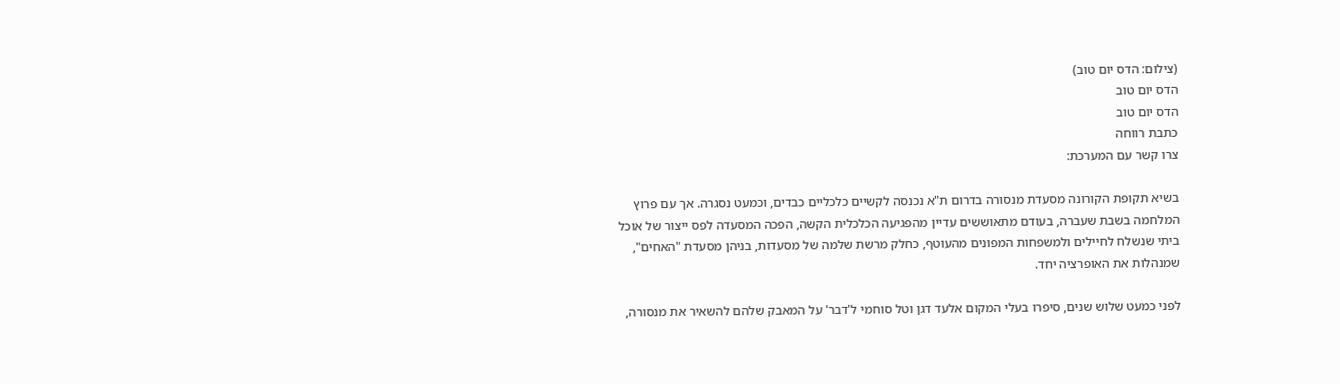(צילום: הדס יום טוב)
הדס יום טוב
הדס יום טוב
כתבת רווחה
צרו קשר עם המערכת:

בשיא תקופת הקורונה מסעדת מנסורה בדרום ת"א נכנסה לקשיים כלכליים כבדים, וכמעט נסגרה. אך עם פרוץ המלחמה בשבת שעברה, בעודם מתאוששים עדיין מהפגיעה הכלכלית הקשה, הפכה המסעדה לפס ייצור של אוכל ביתי שנשלח לחיילים ולמשפחות המפונים מהעוטף, כחלק מרשת שלמה של מסעדות, בניהן מסעדת "האחים", שמנהלות את האופרציה יחד.

לפני כמעט שלוש שנים, סיפרו בעלי המקום אלעד דגן וטל סוחמי ל'דבר' על המאבק שלהם להשאיר את מנסורה,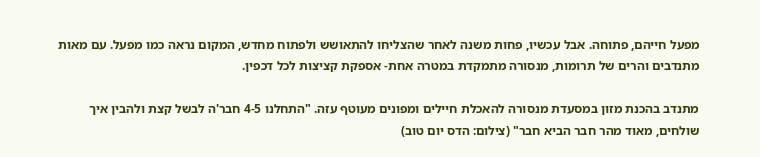מפעל חייהם, פתוחה. אבל עכשיו, פחות משנה לאחר שהצליחו להתאושש ולפתוח מחדש, המקום נראה כמו מפעל. עם מאות מתנדבים והרים של תרומות, מנסורה מתמקדת במטרה אחת- אספקת קציצות לכל דכפין.

מתנדב בהכנת מזון במסעדת מנסורה להאכלת חיילים ומפונים מעוטף עזה. "התחלנו 4-5 חבר'ה לבשל קצת ולהבין איך שולחים, מאוד מהר חבר הביא חבר" (צילום: הדס יום טוב)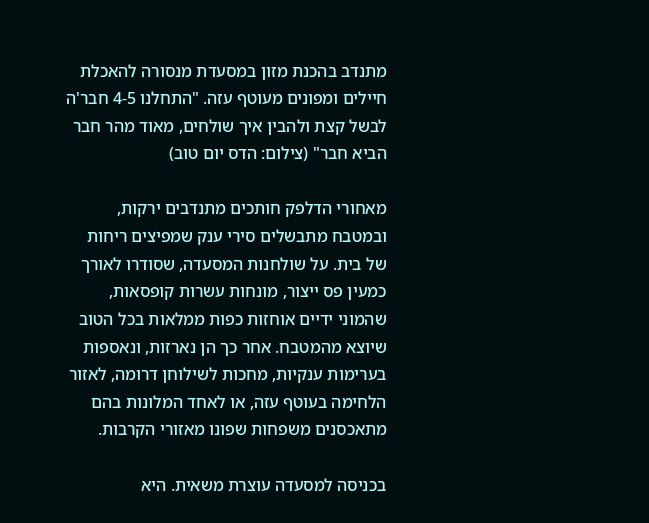מתנדב בהכנת מזון במסעדת מנסורה להאכלת חיילים ומפונים מעוטף עזה. "התחלנו 4-5 חבר'ה לבשל קצת ולהבין איך שולחים, מאוד מהר חבר הביא חבר" (צילום: הדס יום טוב)

מאחורי הדלפק חותכים מתנדבים ירקות, ובמטבח מתבשלים סירי ענק שמפיצים ריחות של בית. על שולחנות המסעדה, שסודרו לאורך כמעין פס ייצור, מונחות עשרות קופסאות, שהמוני ידיים אוחזות כפות ממלאות בכל הטוב שיוצא מהמטבח. אחר כך הן נארזות, ונאספות בערימות ענקיות, מחכות לשילוחן דרומה, לאזור הלחימה בעוטף עזה, או לאחד המלונות בהם מתאכסנים משפחות שפונו מאזורי הקרבות.

בכניסה למסעדה עוצרת משאית. היא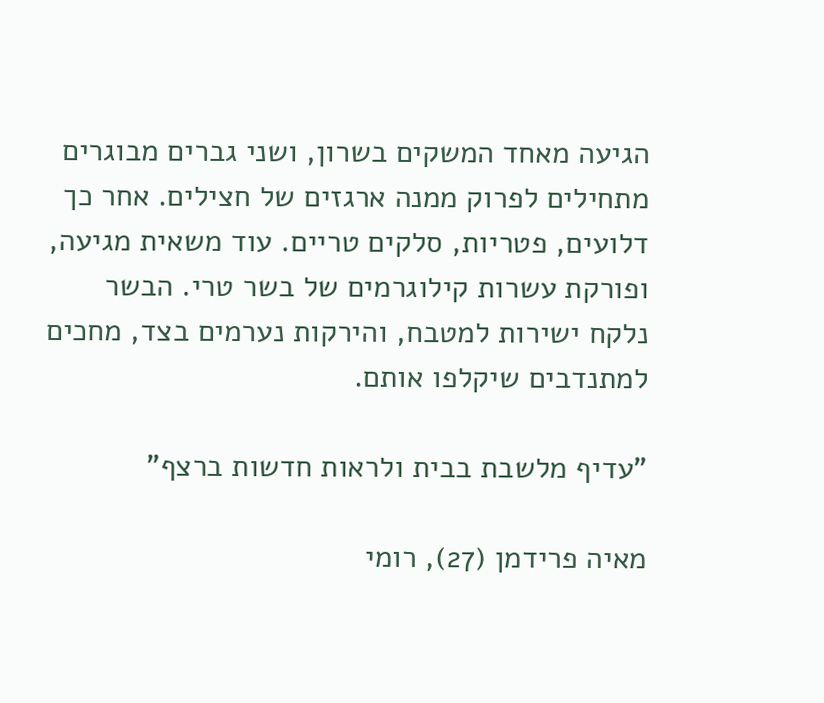הגיעה מאחד המשקים בשרון, ושני גברים מבוגרים מתחילים לפרוק ממנה ארגזים של חצילים. אחר כך דלועים, פטריות, סלקים טריים. עוד משאית מגיעה, ופורקת עשרות קילוגרמים של בשר טרי. הבשר נלקח ישירות למטבח, והירקות נערמים בצד, מחכים למתנדבים שיקלפו אותם.

"עדיף מלשבת בבית ולראות חדשות ברצף"

מאיה פרידמן (27), רומי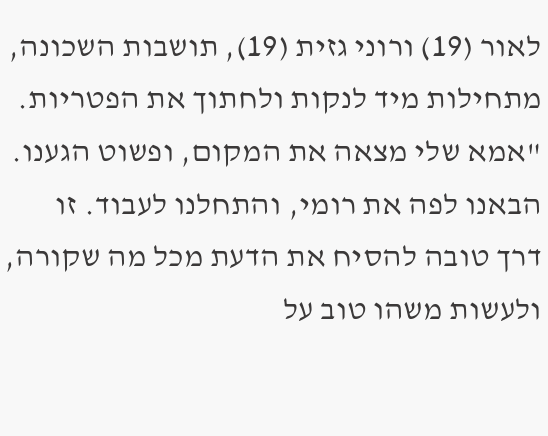לאור (19) ורוני גזית (19), תושבות השכונה, מתחילות מיד לנקות ולחתוך את הפטריות. "אמא שלי מצאה את המקום, ופשוט הגענו. הבאנו לפה את רומי, והתחלנו לעבוד. זו דרך טובה להסיח את הדעת מכל מה שקורה, ולעשות משהו טוב על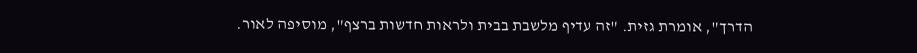הדרך", אומרת גזית. "זה עדיף מלשבת בבית ולראות חדשות ברצף", מוסיפה לאור.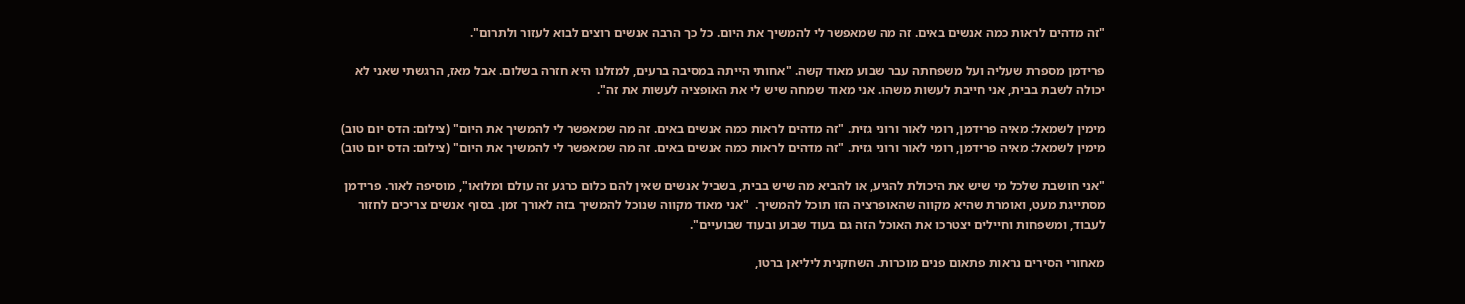"זה מדהים לראות כמה אנשים באים. זה מה שמאפשר לי להמשיך את היום. כל כך הרבה אנשים רוצים לבוא לעזור ולתרום".

פרידמן מספרת שעליה ועל משפחתה עבר שבוע מאוד קשה. "אחותי הייתה במסיבה ברעים, למזלנו היא חזרה בשלום. אבל מאז, הרגשתי שאני לא יכולה לשבת בבית, אני חייבת לעשות משהו. אני מאוד שמחה שיש לי את האופציה לעשות את זה".

מימין לשמאל: מאיה פרידמן, רומי לאור ורוני גזית. "זה מדהים לראות כמה אנשים באים. זה מה שמאפשר לי להמשיך את היום" (צילום: הדס יום טוב)
מימין לשמאל: מאיה פרידמן, רומי לאור ורוני גזית. "זה מדהים לראות כמה אנשים באים. זה מה שמאפשר לי להמשיך את היום" (צילום: הדס יום טוב)

"אני חושבת שלכל מי שיש את היכולת להגיע, או להביא מה שיש בבית, בשביל אנשים שאין להם כלום כרגע זה עולם ומלואו", מוסיפה לאור. פרידמן מסתייגת מעט, ואומרת שהיא מקווה שהאופרציה הזו תוכל להמשיך.  "אני מאוד מקווה שנוכל להמשיך בזה לאורך זמן. בסוף אנשים צריכים לחזור לעבוד, ומשפחות וחיילים יצטרכו את האוכל הזה גם בעוד שבוע ובעוד שבועיים".

מאחורי הסירים נראות פתאום פנים מוכרות. השחקנית ליליאן ברטו,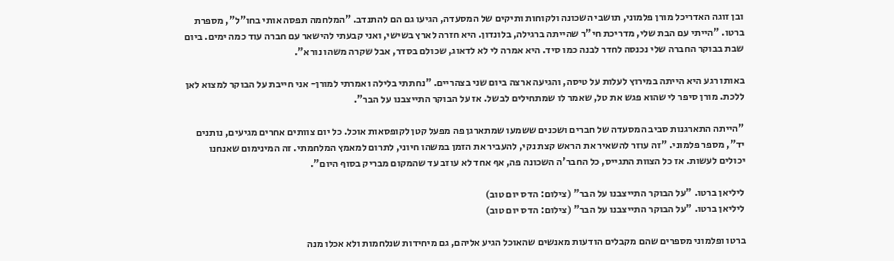ובן זוגה האדריכל מורן פלמוני, תושבי השכונה ולקוחות ותיקים של המסעדה, הגיעו גם הם להתנדב. "המלחמה תפסה אותי בחו"ל", מספרת ברטו. "הייתי עם הבת שלי, מדריכת חי"ר שהייתה ברגילה, בלונדון. היא חזרה לארץ בשישי, ואני קבעתי להישאר עם חברה עוד כמה ימים. ביום שבת בבוקר החברה שלי נכנסה לחדר לבנה כמו סיד. היא אמרה לי לא לדאוג, שכולם בסדר, אבל שקרה משהו נורא".

באותו רגע היא הייתה במירוץ לעלות על טיסה, והגיעה ארצה ביום שני בצהריים. "נחתתי בלילה ואמרתי למורן- אני חייבת על הבוקר למצוא לאן ללכת. מורן סיפר לי שהוא פגש את טל, שאמר לו שמתחילים לבשל. אז על הבוקר התייצבנו על הבר".

"הייתה התארגנות סביב המסעדה של חברים ושכנים ששמעו שמתארגן פה מפעל קטן לקופסאות אוכל. כל יום צוותים אחרים מגיעים, נותנים יד", מספר פלמוני. "זה עוזר להשאיר את הראש קצת נקי, להעביר את הזמן במשהו חיוני, לתרום למאמץ המלחמתי. זה המינימום שאנחנו יכולים לעשות. אז כל הצוות התגייס, כל החבר'ה השכונה פה, אף אחד לא עוזב עד שהמקום מבריק בסוף היום".

ליליאן ברטו. "על הבוקר התייצבנו על הבר" (צילום: הדס יום טוב)
ליליאן ברטו. "על הבוקר התייצבנו על הבר" (צילום: הדס יום טוב)

ברטו ופלמוני מספרים שהם מקבלים הודעות מאנשים שהאוכל הגיע אליהם, גם מיחידות שנלחמות ולא אכלו מנה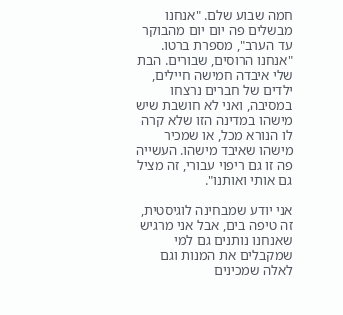חמה שבוע שלם. "אנחנו מבשלים פה יום יום מהבוקר עד הערב", מספרת ברטו. "אנחנו הרוסים, שבורים. הבת שלי איבדה חמישה חיילים, ילדים של חברים נרצחו במסיבה, ואני לא חושבת שיש מישהו במדינה הזו שלא קרה לו הנורא מכל, או שמכיר מישהו שאיבד מישהו. העשייה פה זו גם ריפוי עבורי, זה מציל גם אותי ואותנו".

אני יודע שמבחינה לוגיסטית, זה טיפה בים, אבל אני מרגיש שאנחנו נותנים גם למי שמקבלים את המנות וגם לאלה שמכינים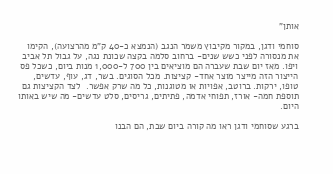אותן"

סוחמי ודגן, במקור מקיבוץ משמר הנגב (הנמצא כ-40 ק"מ מהרצועה), הקימו את מנסורה לפני כשש שנים- ברחוב סלמה בקצה שכונת נגה, על גבול תל אביב ויפו. מאז יום שבת שעברה הם מוציאים בין 700 ל-1,000 מנות ביום, כשכל פס הייצור הזה מייצר מוצר אחד- קציצות. מכל הסוגים. בשר, דג, עוף, עדשים, טופו, ירקות. ברוטב, אפויות או מטוגנות, כל מה שרק אפשר.  לצד הקציצות גם תוספת חמה- אורז, תפוחי אדמה, פתיתים, גריסים, סלט עדשים- מה שיש באותו היום.

ברגע שסוחמי ודגן ראו מה קורה ביום שבת, הם הבנו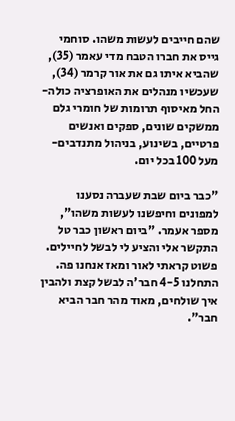שהם חייבים לעשות משהו. סוחמי גייס את חברו הטבח מדי עאמר (35), שהביא איתו גם את אור קרמר (34), שעכשיו מנהלים את האופרציה כולה- החל מאיסוף תרומות של חומרי גלם ממשקים שונים, ספקים ואנשים פרטיים, בשינוע, בניהול מתנדבים- מעל 100 בכל יום.

"כבר ביום שבת שעברה נסענו למפונים וחיפשנו לעשות משהו", מספר אעמר. "ביום ראשון כבר טל התקשר אלי והציע לי לבשל לחיילים. פשוט קראתי לאור ומאז אנחנו פה. התחלנו 4-5 חבר'ה לבשל קצת ולהבין איך שולחים, מאוד מהר חבר הביא חבר".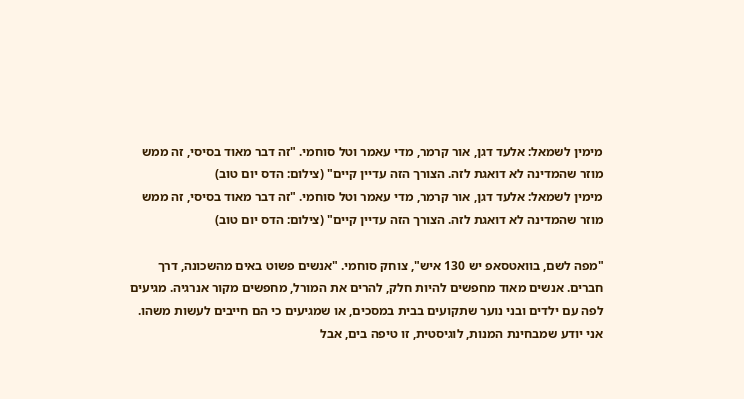מימין לשמאל: אלעד דגן, אור קרמר, מדי עאמר וטל סוחמי. "זה דבר מאוד בסיסי, זה ממש מוזר שהמדינה לא דואגת לזה. הצורך הזה עדיין קיים" (צילום: הדס יום טוב)
מימין לשמאל: אלעד דגן, אור קרמר, מדי עאמר וטל סוחמי. "זה דבר מאוד בסיסי, זה ממש מוזר שהמדינה לא דואגת לזה. הצורך הזה עדיין קיים" (צילום: הדס יום טוב)

"מפה לשם, בוואטסאפ יש 130 איש", צוחק סוחמי. "אנשים פשוט באים מהשכונה, דרך חברים. אנשים מאוד מחפשים להיות חלק, להרים את המורל, מחפשים מקור אנרגיה. מגיעים לפה עם ילדים ובני נוער שתקועים בבית במסכים, או שמגיעים כי הם חייבים לעשות משהו. אני יודע שמבחינת המנות, לוגיסטית, זו טיפה בים, אבל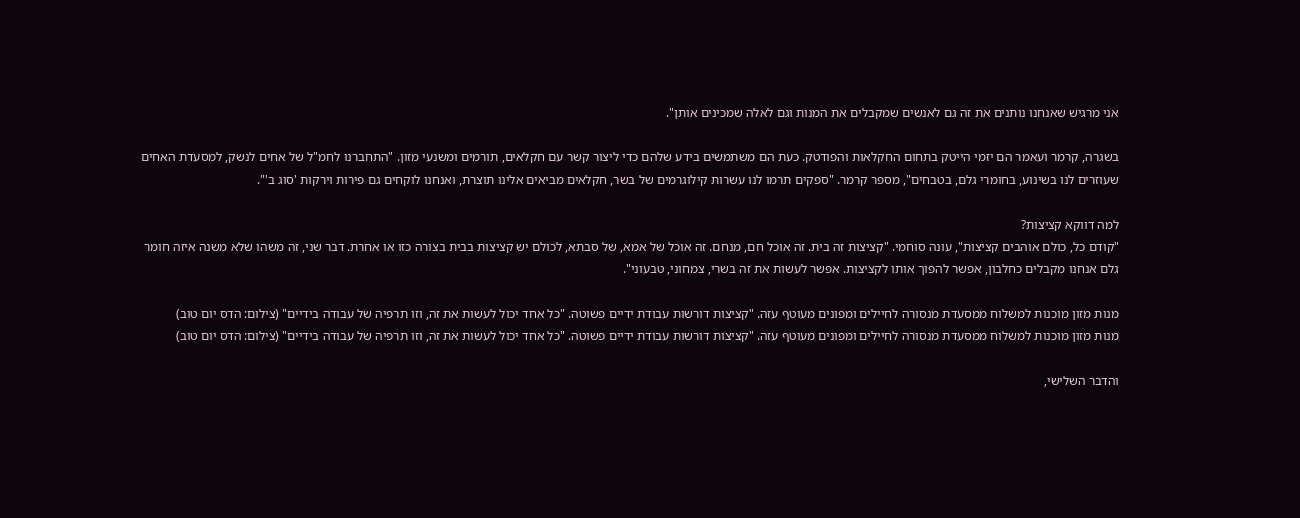אני מרגיש שאנחנו נותנים את זה גם לאנשים שמקבלים את המנות וגם לאלה שמכינים אותן".

בשגרה, קרמר ועאמר הם יזמי הייטק בתחום החקלאות והפודטק. כעת הם משתמשים בידע שלהם כדי ליצור קשר עם חקלאים, תורמים ומשנעי מזון. "התחברנו לחמ"ל של אחים לנשק, למסעדת האחים שעוזרים לנו בשינוע, בחומרי גלם, בטבחים", מספר קרמר. "ספקים תרמו לנו עשרות קילוגרמים של בשר, חקלאים מביאים אלינו תוצרת, ואנחנו לוקחים גם פירות וירקות 'סוג ב'".

למה דווקא קציצות?
"קודם כל, כולם אוהבים קציצות", עונה סוחמי. "קציצות זה בית. זה אוכל חם, מנחם. זה אוכל של אמא, של סבתא, לכולם יש קציצות בבית בצורה כזו או אחרת. דבר שני, זה משהו שלא משנה איזה חומר גלם אנחנו מקבלים כחלבון, אפשר להפוך אותו לקציצות. אפשר לעשות את זה בשרי, צמחוני, טבעוני".

מנות מזון מוכנות למשלוח ממסעדת מנסורה לחיילים ומפונים מעוטף עזה. "קציצות דורשות עבודת ידיים פשוטה. "כל אחד יכול לעשות את זה, וזו תרפיה של עבודה בידיים" (צילום: הדס יום טוב)
מנות מזון מוכנות למשלוח ממסעדת מנסורה לחיילים ומפונים מעוטף עזה. "קציצות דורשות עבודת ידיים פשוטה. "כל אחד יכול לעשות את זה, וזו תרפיה של עבודה בידיים" (צילום: הדס יום טוב)

והדבר השלישי,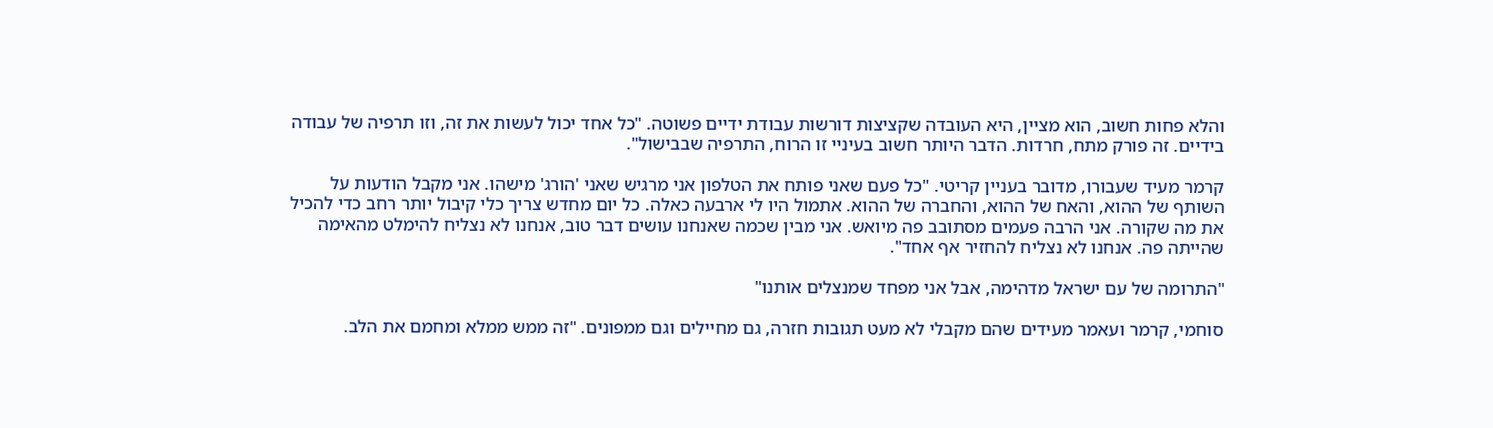והלא פחות חשוב, הוא מציין, היא העובדה שקציצות דורשות עבודת ידיים פשוטה. "כל אחד יכול לעשות את זה, וזו תרפיה של עבודה בידיים. זה פורק מתח, חרדות. הדבר היותר חשוב בעיניי זו הרוח, התרפיה שבבישול".

קרמר מעיד שעבורו, מדובר בעניין קריטי. "כל פעם שאני פותח את הטלפון אני מרגיש שאני 'הורג' מישהו. אני מקבל הודעות על השותף של ההוא, והאח של ההוא, והחברה של ההוא. אתמול היו לי ארבעה כאלה. כל יום מחדש צריך כלי קיבול יותר רחב כדי להכיל את מה שקורה. אני הרבה פעמים מסתובב פה מיואש. אני מבין שכמה שאנחנו עושים דבר טוב, אנחנו לא נצליח להימלט מהאימה שהייתה פה. אנחנו לא נצליח להחזיר אף אחד".

"התרומה של עם ישראל מדהימה, אבל אני מפחד שמנצלים אותנו"

סוחמי, קרמר ועאמר מעידים שהם מקבלי לא מעט תגובות חזרה, גם מחיילים וגם ממפונים. "זה ממש ממלא ומחמם את הלב.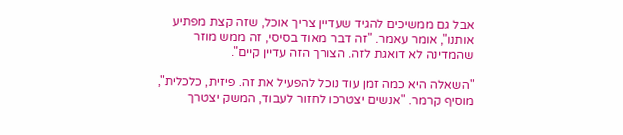אבל גם ממשיכים להגיד שעדיין צריך אוכל, שזה קצת מפתיע אותנו", אומר עאמר. "זה דבר מאוד בסיסי, זה ממש מוזר שהמדינה לא דואגת לזה. הצורך הזה עדיין קיים".

"השאלה היא כמה זמן עוד נוכל להפעיל את זה. פיזית, כלכלית", מוסיף קרמר. "אנשים יצטרכו לחזור לעבוד, המשק יצטרך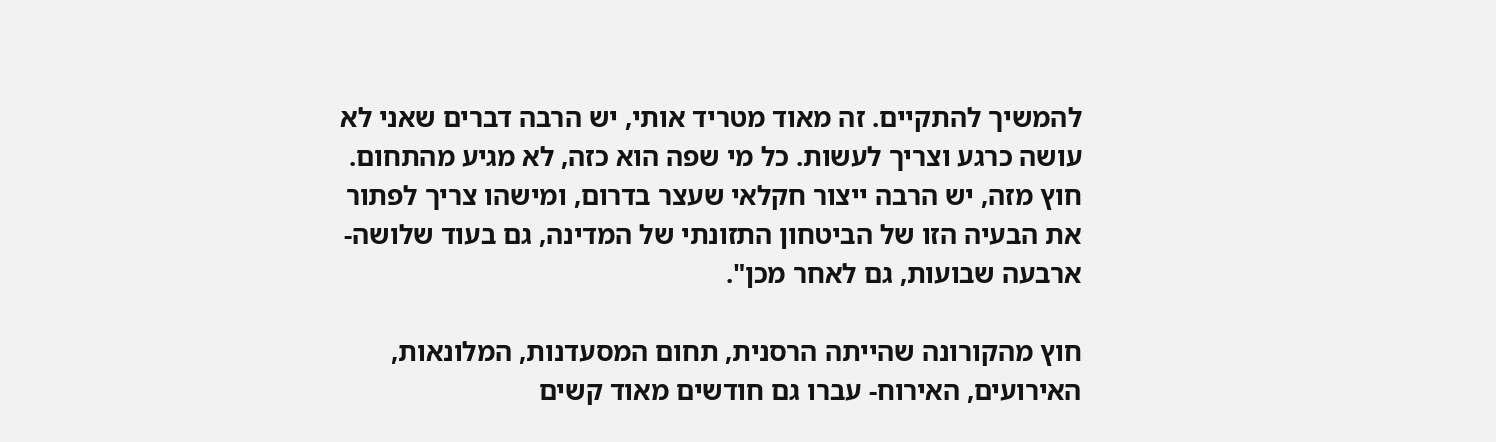להמשיך להתקיים. זה מאוד מטריד אותי, יש הרבה דברים שאני לא עושה כרגע וצריך לעשות. כל מי שפה הוא כזה, לא מגיע מהתחום. חוץ מזה, יש הרבה ייצור חקלאי שעצר בדרום, ומישהו צריך לפתור את הבעיה הזו של הביטחון התזונתי של המדינה, גם בעוד שלושה-ארבעה שבועות, גם לאחר מכן".

חוץ מהקורונה שהייתה הרסנית, תחום המסעדנות, המלונאות, האירועים, האירוח- עברו גם חודשים מאוד קשים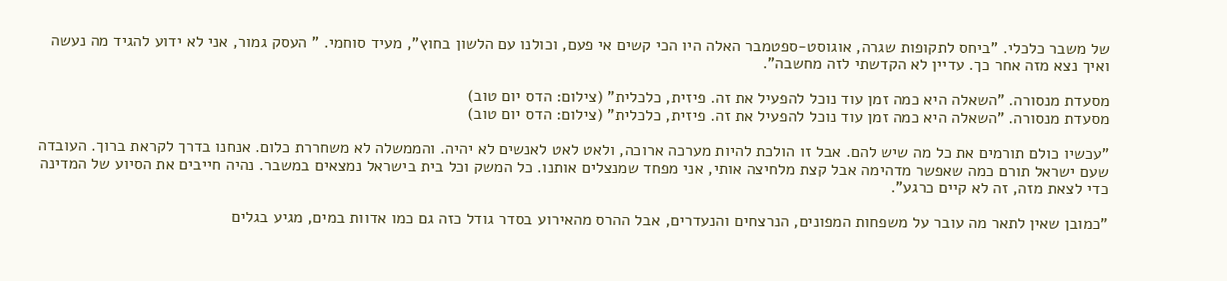של משבר כלכלי. "ביחס לתקופות שגרה, אוגוסט-ספטמבר האלה היו הכי קשים אי פעם, וכולנו עם הלשון בחוץ", מעיד סוחמי. " העסק גמור, אני לא ידוע להגיד מה נעשה ואיך נצא מזה אחר כך. עדיין לא הקדשתי לזה מחשבה".

מסעדת מנסורה. "השאלה היא כמה זמן עוד נוכל להפעיל את זה. פיזית, כלכלית" (צילום: הדס יום טוב)
מסעדת מנסורה. "השאלה היא כמה זמן עוד נוכל להפעיל את זה. פיזית, כלכלית" (צילום: הדס יום טוב)

"עכשיו כולם תורמים את כל מה שיש להם. אבל זו הולכת להיות מערכה ארוכה, ולאט לאט לאנשים לא יהיה. והממשלה לא משחררת כלום. אנחנו בדרך לקראת ברוך. העובדה שעם ישראל תורם כמה שאפשר מדהימה אבל קצת מלחיצה אותי, אני מפחד שמנצלים אותנו. כל המשק וכל בית בישראל נמצאים במשבר. נהיה חייבים את הסיוע של המדינה כדי לצאת מזה, זה לא קיים כרגע".

"כמובן שאין לתאר מה עובר על משפחות המפונים, הנרצחים והנעדרים, אבל ההרס מהאירוע בסדר גודל כזה גם כמו אדוות במים, מגיע בגלים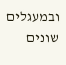ובמעגלים שונים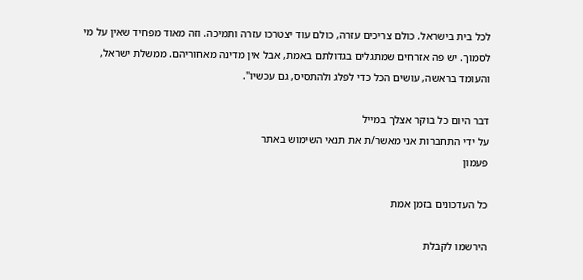לכל בית בישראל. כולם צריכים עזרה, כולם עוד יצטרכו עזרה ותמיכה. וזה מאוד מפחיד שאין על מי לסמוך. יש פה אזרחים שמתגלים בגדולתם באמת, אבל אין מדינה מאחוריהם. ממשלת ישראל, והעומד בראשה, עושים הכל כדי לפלג ולהתסיס, גם עכשיו".

דבר היום כל בוקר אצלך במייל
על ידי התחברות אני מאשר/ת את תנאי השימוש באתר
פעמון

כל העדכונים בזמן אמת

הירשמו לקבלת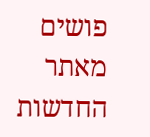פושים מאתר החדשות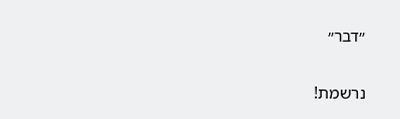״דבר״

נרשמת!